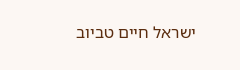ישראל חיים טביוב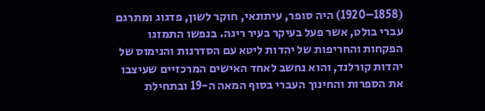(1858–1920) היה סופר, עיתונאי, חוקר לשון, פדגוג ומתרגם עברי בולט, אשר פעל בעיקר בעיר ריגה. בנפשו התמזגו הפקחות והחריפות של יהדות ליטא עם הסדרנות והנימוס של יהדות קורלנד, והוא נחשב לאחד האישים המרכזיים שעיצבו את הספרות והחינוך העברי בסוף המאה ה-19 ובתחילת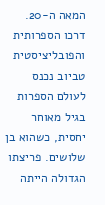המאה ה-20.
דרכו הספרותית והפובליציסטית
טביוב נכנס לעולם הספרות בגיל מאוחר יחסית, כשהוא בן שלושים. פריצתו הגדולה הייתה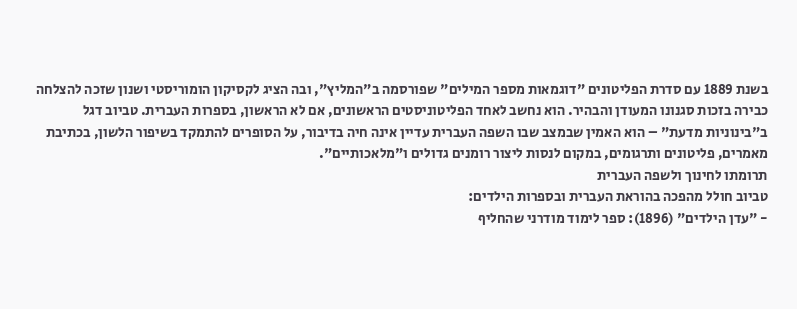בשנת 1889 עם סדרת הפליטונים "דוגמאות מספר המילים" שפורסמה ב"המליץ", ובה הציג לקסיקון הומוריסטי ושנון שזכה להצלחה כבירה בזכות סגנונו המעודן והבהיר. הוא נחשב לאחד הפליטוניסטים הראשונים, אם לא הראשון, בספרות העברית. טביוב דגל ב"בינוניות מדעת" – הוא האמין שבמצב שבו השפה העברית עדיין אינה חיה בדיבור, על הסופרים להתמקד בשיפור הלשון, בכתיבת מאמרים, פליטונים ותרגומים, במקום לנסות ליצור רומנים גדולים ו"מלאכותיים".
תרומתו לחינוך ולשפה העברית
טביוב חולל מהפכה בהוראת העברית ובספרות הילדים:
- "עדן הילדים" (1896): ספר לימוד מודרני שהחליף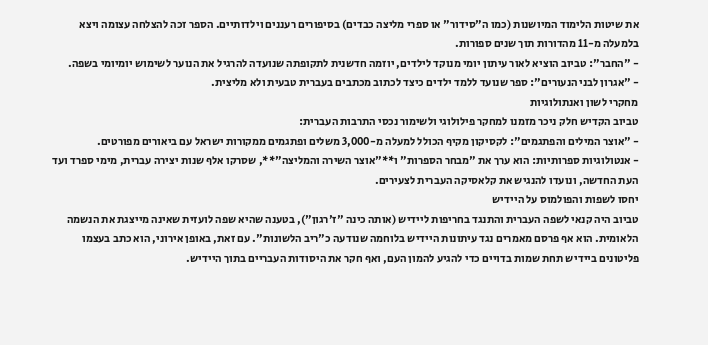את שיטות הלימוד המיושנות (כמו ה"סידור" או ספרי מליצה כבדים) בסיפורים רעננים וילדותיים. הספר זכה להצלחה עצומה ויצא בלמעלה מ-11 מהדורות תוך שנים ספורות.
- "החבר": טביוב הוציא לאור עיתון יומי מנוקד לילדים, יוזמה חדשנית לתקופתה שנועדה להרגיל את הנוער לשימוש יומיומי בשפה.
- "אגרון לבני הנעורים": ספר שנועד ללמד ילדים כיצד לכתוב מכתבים בעברית טבעית ולא מליצית.
מחקרי לשון ואנתולוגיות
טביוב הקדיש חלק ניכר מזמנו למחקר פילולוגי ולשימור נכסי התרבות העברית:
- "אוצר המילים והפתגמים": לקסיקון מקיף הכולל למעלה מ-3,000 משלים ופתגמים ממקורות ישראל עם ביאורים מפורטים.
- אנטולוגיות ספרותיות: הוא ערך את "מבחר הספרות" ו**"אוצר השירה והמליצה"**, שסרקו אלף שנות יצירה עברית, מימי ספרד ועד העת החדשה, ונועדו להנגיש את קלאסיקה העברית לצעירים.
יחסו לשפות והפולמוס על היידיש
טביוב היה קנאי לשפה העברית והתנגד בחריפות ליידיש (אותה כינה "ז'רגון"), בטענה שהיא שפה לועזית שאינה מייצגת את הנשמה הלאומית. הוא אף פרסם מאמרים נגד עיתונות היידיש בלוחמה שנודעה כ"ריב הלשונות". עם זאת, באופן אירוני, הוא כתב בעצמו פליטונים ביידיש תחת שמות בדויים כדי להגיע להמון העם, ואף חקר את היסודות העבריים בתוך היידיש.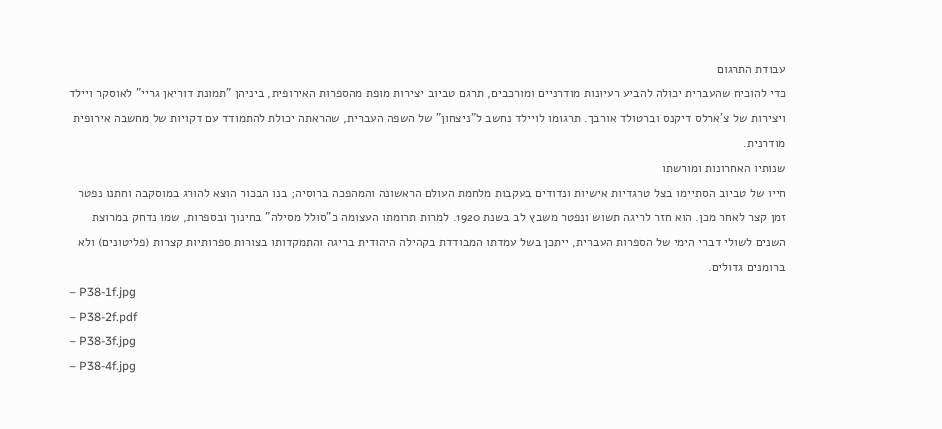עבודת התרגום
כדי להוכיח שהעברית יכולה להביע רעיונות מודרניים ומורכבים, תרגם טביוב יצירות מופת מהספרות האירופית, ביניהן "תמונת דוריאן גריי" לאוסקר ויילד ויצירות של צ'ארלס דיקנס וברטולד אורבך. תרגומו לויילד נחשב ל"ניצחון" של השפה העברית, שהראתה יכולת להתמודד עם דקויות של מחשבה אירופית מודרנית.
שנותיו האחרונות ומורשתו
חייו של טביוב הסתיימו בצל טרגדיות אישיות ונדודים בעקבות מלחמת העולם הראשונה והמהפכה ברוסיה; בנו הבכור הוצא להורג במוסקבה וחתנו נפטר זמן קצר לאחר מכן. הוא חזר לריגה תשוש ונפטר משבץ לב בשנת 1920. למרות תרומתו העצומה כ"סולל מסילה" בחינוך ובספרות, שמו נדחק במרוצת השנים לשולי דברי הימי של הספרות העברית, ייתכן בשל עמדתו המבודדת בקהילה היהודית בריגה והתמקדותו בצורות ספרותיות קצרות (פליטונים) ולא ברומנים גדולים.
– P38-1f.jpg
– P38-2f.pdf
– P38-3f.jpg
– P38-4f.jpg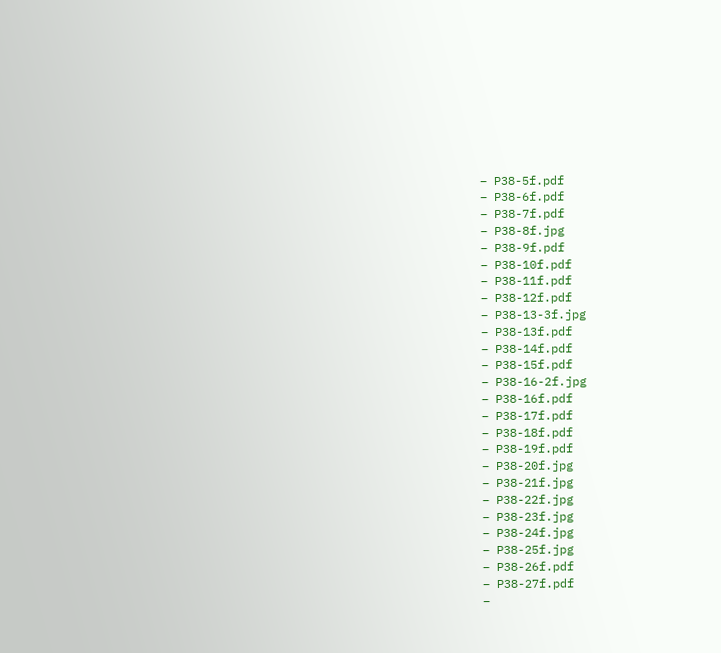– P38-5f.pdf
– P38-6f.pdf
– P38-7f.pdf
– P38-8f.jpg
– P38-9f.pdf
– P38-10f.pdf
– P38-11f.pdf
– P38-12f.pdf
– P38-13-3f.jpg
– P38-13f.pdf
– P38-14f.pdf
– P38-15f.pdf
– P38-16-2f.jpg
– P38-16f.pdf
– P38-17f.pdf
– P38-18f.pdf
– P38-19f.pdf
– P38-20f.jpg
– P38-21f.jpg
– P38-22f.jpg
– P38-23f.jpg
– P38-24f.jpg
– P38-25f.jpg
– P38-26f.pdf
– P38-27f.pdf
–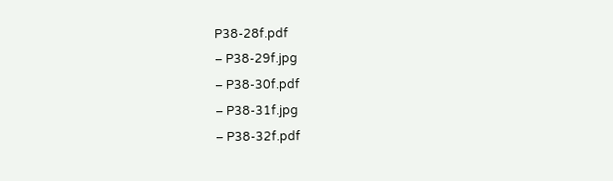P38-28f.pdf
– P38-29f.jpg
– P38-30f.pdf
– P38-31f.jpg
– P38-32f.pdf